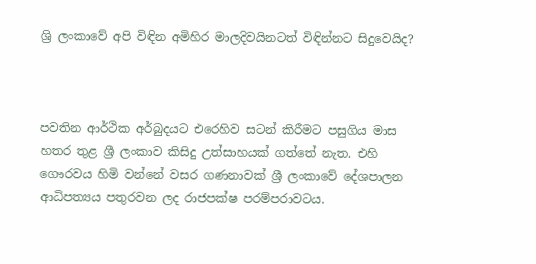ශ්‍රි ලංකාවේ අපි විඳින අමිහිර මාලදිවයිනටත් විඳින්නට සිදුවෙයිද?



පවතින ආර්ථික අර්බුදයට එරෙහිව සටන් කිරීමට පසුගිය මාස හතර තුළ ශ්‍රී ලංකාව කිසිදු උත්සාහයක් ගත්තේ නැත. එහි ගෞරවය හිමි වන්නේ වසර ගණනාවක් ශ්‍රී ලංකාවේ දේශපාලන  ආධිපත්‍යය පතුරවන ලද රාජපක්ෂ පරම්පරාවටය.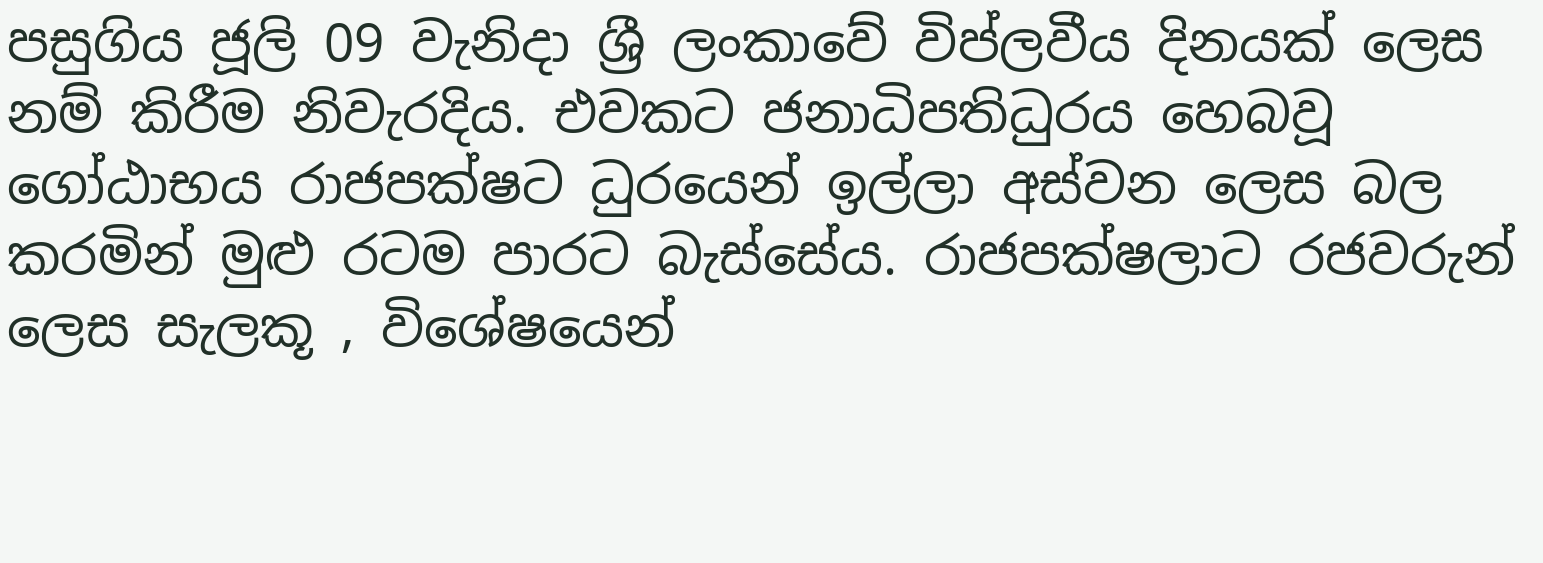පසුගිය ජූලි 09 වැනිදා ශ්‍රී ලංකාවේ විප්ලවීය දිනයක් ලෙස නම් කිරීම නිවැරදිය. එවකට ජනාධිපතිධුරය හෙබවූ ගෝඨාභය රාජපක්ෂට ධුරයෙන් ඉල්ලා අස්වන ලෙස බල කරමින් මුළු රටම පාරට බැස්සේය. රාජපක්ෂලාට රජවරුන් ලෙස සැලකූ , විශේෂයෙන්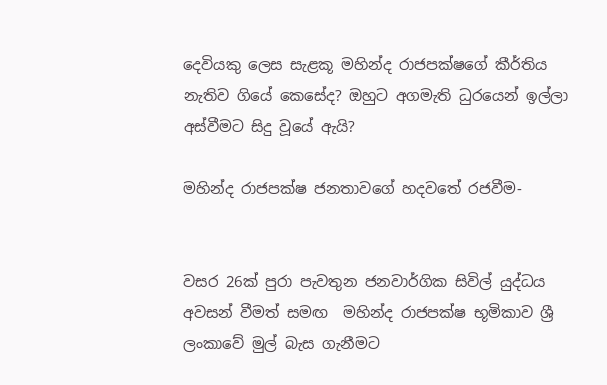දෙවියකු ලෙස සැළකූ මහින්ද රාජපක්ෂගේ කීර්තිය නැතිව ගියේ කෙසේද? ඔහුට අගමැති ධුරයෙන් ඉල්ලා අස්වීමට සිදු වූයේ ඇයි?

මහින්ද රාජපක්ෂ ජනතාවගේ හදවතේ රජවීම-


වසර 26ක් පුරා පැවතුන ජනවාර්ගික සිවිල් යුද්ධය අවසන් වීමත් සමඟ  මහින්ද රාජපක්ෂ භූමිකාව ශ්‍රී ලංකාවේ මුල් බැස ගැනීමට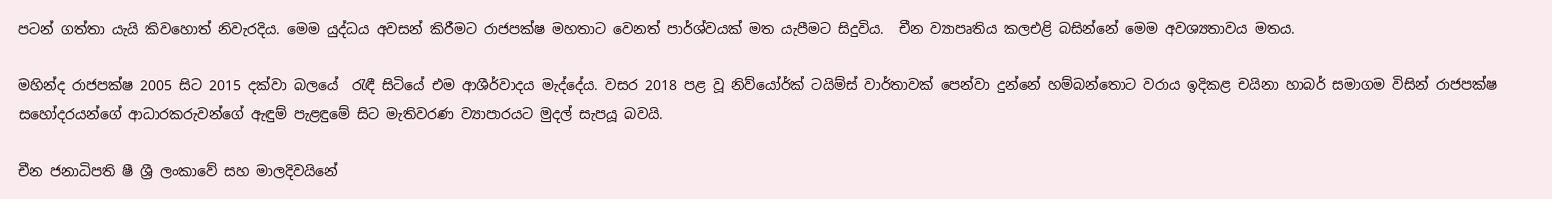පටන් ගත්තා යැයි කිවහොත් නිවැරදිය. මෙම යුද්ධය අවසන් කිරීමට රාජපක්ෂ මහතාට වෙනත් පාර්ශ්වයක් මත යැපීමට සිදුවිය.  චීන ව්‍යාපෘතිය කලඑළි බසින්නේ මෙම අවශ්‍යතාවය මතය.

මහින්ද රාජපක්ෂ 2005 සිට 2015 දක්වා බලයේ  රැඳී සිටියේ එම ආශීර්වාදය මැද්දේය. වසර 2018 පළ වූ නිව්යෝර්ක් ටයිම්ස් වාර්තාවක් පෙන්වා දුන්නේ හම්බන්තොට වරාය ඉදිකළ චයිනා හාබර් සමාගම විසින් රාජපක්ෂ සහෝදරයන්ගේ ආධාරකරුවන්ගේ ඇඳුම් පැළඳුමේ සිට මැතිවරණ ව්‍යාපාරයට මුදල් සැපයූ බවයි.

චීන ජනාධිපති ෂී ශ්‍රී ලංකාවේ සහ මාලදිවයිනේ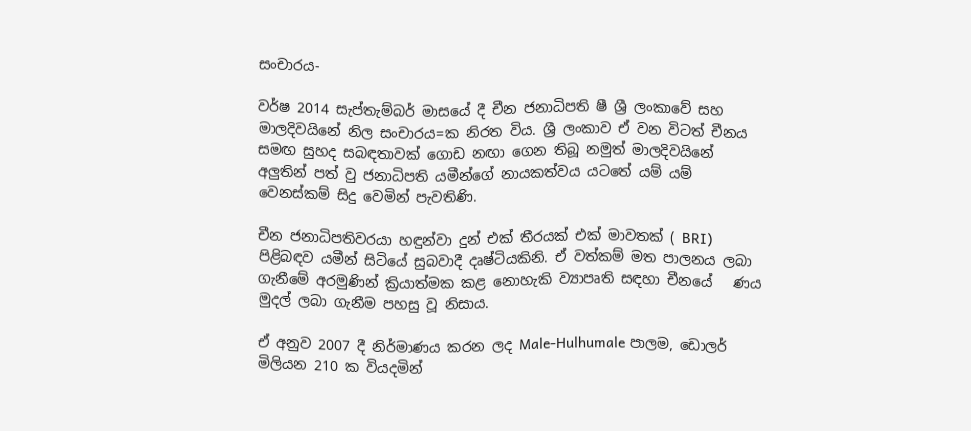සංචාරය-

වර්ෂ 2014 සැප්තැම්බර් මාසයේ දී චීන ජනාධිපති ෂී ශ්‍රී ලංකාවේ සහ මාලදිවයිනේ නිල සංචාරය=ක නිරත විය. ශ්‍රී ලංකාව ඒ වන විටත් චීනය සමඟ සුහද සබඳතාවක් ගොඩ නඟා ගෙන තිබූ නමුත් මාලදිවයිනේ අලුතින් පත් වු ජනාධිපති යමීන්ගේ නායකත්වය යටතේ යම් යම් වෙනස්කම් සිදු වෙමින් පැවතිණි.

චීන ජනාධිපතිවරයා හඳුන්වා දුන් එක් තීරයක් එක් මාවතක් ( BRI) පිළිබඳව යමීන් සිටියේ සුබවාදී දෘෂ්ටියකිනි. ඒ වත්කම් මත පාලනය ලබා ගැනීමේ අරමුණින් ක්‍රියාත්මක කළ නොහැකි ව්‍යාපෘති සඳහා චීනයේ   ණය මුදල් ලබා ගැනීම පහසු වූ නිසාය.

ඒ අනුව 2007 දී නිර්මාණය කරන ලද Male-Hulhumale පාලම, ඩොලර් මිලියන 210 ක වියදමින්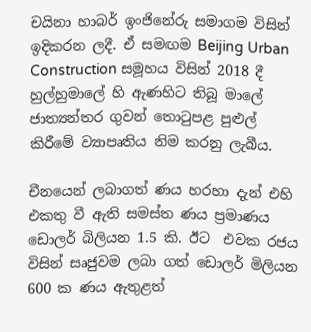චයිනා හාබර් ඉංජිනේරු සමාගම විසින් ඉදිකරන ලදී. ඒ සමඟම Beijing Urban Construction සමූහය විසින් 2018 දී හුල්හුමාලේ හි ඇණහිට තිබූ මාලේ ජාත්‍යන්තර ගුවන් තොටුපළ පුළුල් කිරීමේ ව්‍යාපෘතිය නිම කරනු ලැබීය.

චීනයෙන් ලබාගත් ණය හරහා දැන් එහි එකතු වී ඇති සමස්ත ණය ප්‍රමාණය ඩොලර් බිලියන 1.5 කි. ඊට  එවක රජය විසින් සෘජුවම ලබා ගත් ඩොලර් මිලියන 600 ක ණය ඇතුළත්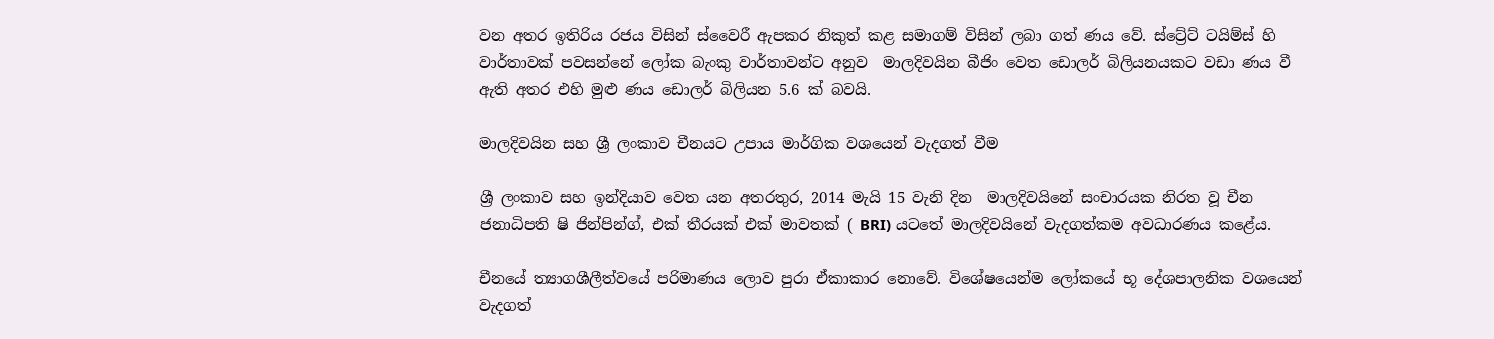වන අතර ඉතිරිය රජය විසින් ස්වෛරී ඇපකර නිකුත් කළ සමාගම් විසින් ලබා ගත් ණය වේ. ස්ට්‍රේට් ටයිම්ස් හි වාර්තාවක් පවසන්නේ ලෝක බැංකු වාර්තාවන්ට අනුව  මාලදිවයින බීජිං වෙත ඩොලර් බිලියනයකට වඩා ණය වී ඇති අතර එහි මුළු ණය ඩොලර් බිලියන 5.6 ක් බවයි.

මාලදිවයින සහ ශ්‍රී ලංකාව චීනයට උපාය මාර්ගික වශයෙන් වැදගත් වීම

ශ්‍රී ලංකාව සහ ඉන්දියාව වෙත යන අතරතුර, 2014 මැයි 15 වැනි දින  මාලදිවයිනේ සංචාරයක නිරත වූ චීන ජනාධිපති ෂි ජින්පින්ග්, එක් තීරයක් එක් මාවතක් ( BRI) යටතේ මාලදිවයිනේ වැදගත්කම අවධාරණය කළේය.

චීනයේ ත්‍යාගශීලීත්වයේ පරිමාණය ලොව පුරා ඒකාකාර නොවේ. විශේෂයෙන්ම ලෝකයේ භූ දේශපාලනික වශයෙන් වැදගත්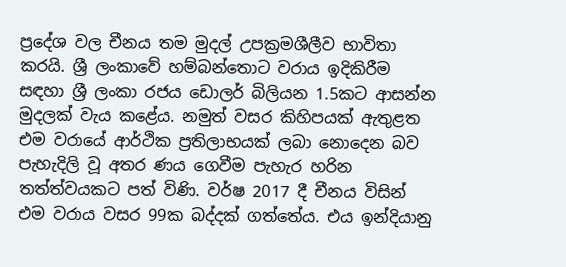ප්‍රදේශ වල චීනය තම මුදල් උපක්‍රමශීලීව භාවිතා කරයි. ශ්‍රී ලංකාවේ හම්බන්තොට වරාය ඉදිකිරීම සඳහා ශ්‍රී ලංකා රජය ඩොලර් බිලියන 1.5කට ආසන්න මුදලක් වැය කළේය. නමුත් වසර කිහිපයක් ඇතුළත එම වරායේ ආර්ථික ප්‍රතිලාභයක් ලබා නොදෙන බව පැහැදිලි වූ අතර ණය ගෙවීම පැහැර හරින තත්ත්වයකට පත් විණි. වර්ෂ 2017 දී චීනය විසින් එම වරාය වසර 99ක බද්දක් ගත්තේය. එය ඉන්දියානු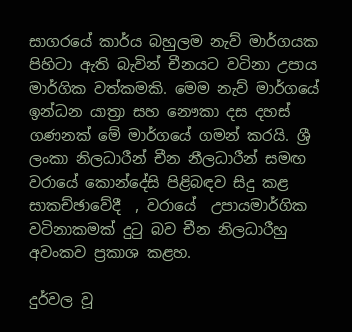සාගරයේ කාර්ය බහුලම නැව් මාර්ගයක පිහිටා ඇති බැවින් චීනයට වටිනා උපාය මාර්ගික වත්කමකි. මෙම නැව් මාර්ගයේ ඉන්ධන යාත්‍රා සහ නෞකා දස දහස් ගණනක් මේ මාර්ගයේ ගමන් කරයි. ශ්‍රී ලංකා නිලධාරීන් චීන නීලධාරීන් සමඟ වරායේ කොන්දේසි පිළිබඳව සිදු කළ සාකච්ඡාවේදී  , වරායේ  උපායමාර්ගික වටිනාකමක් දුටු බව චීන නිලධාරීහු අවංකව ප්‍රකාශ කළහ.

දුර්වල වූ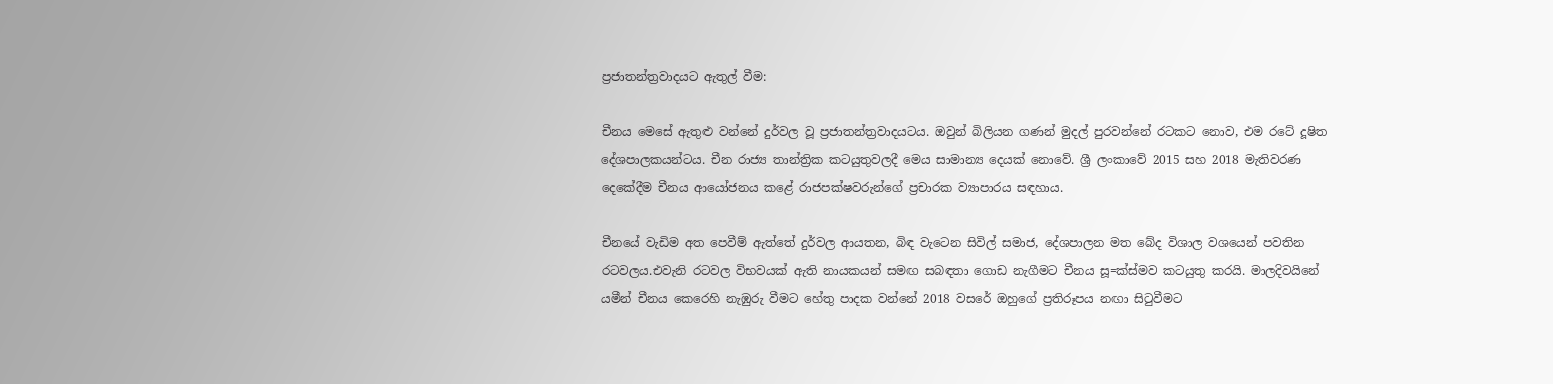ප්‍රජාතන්ත්‍රවාදයට ඇතුල් වීම:

චීනය මෙසේ ඇතුළු වන්නේ දුර්වල වූ ප්‍රජාතන්ත්‍රවාදයටය. ඔවුන් බිලියන ගණන් මුදල් පුරවන්නේ රටකට නොව, එම රටේ දූෂිත දේශපාලකයන්ටය. චීන රාජ්‍ය තාන්ත්‍රික කටයුතුවලදී මෙය සාමාන්‍ය දෙයක් නොවේ. ශ්‍රී ලංකාවේ 2015 සහ 2018 මැතිවරණ දෙකේදීම චීනය ආයෝජනය කළේ රාජපක්ෂවරුන්ගේ ප්‍රචාරක ව්‍යාපාරය සඳහාය.

චීනයේ වැඩිම අත පෙවීම් ඇත්තේ දුර්වල ආයතන, බිඳ වැටෙන සිවිල් සමාජ, දේශපාලන මත බේද විශාල වශයෙන් පවතින රටවලය.එවැනි රටවල විභවයක් ඇති නායකයන් සමඟ සබඳතා ගොඩ නැගීමට චීනය සූ=ක්ස්මව කටයුතු කරයි. මාලදිවයිනේ යමීන් චීනය කෙරෙහි නැඹුරු වීමට හේතු පාදක වන්නේ 2018 වසරේ ඔහුගේ ප්‍රතිරූපය නඟා සිටුවීමට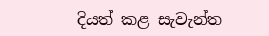දියත් කළ සැවැන්ත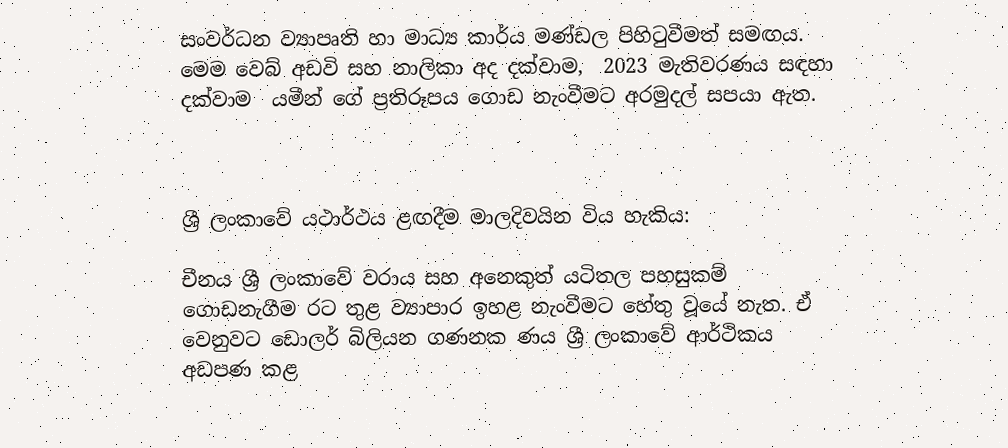සංවර්ධන ව්‍යාපෘති හා මාධ්‍ය කාර්ය මණ්ඩල පිහිටුවීමත් සමඟය.  මෙම වෙබ් අඩවි සහ නාලිකා අද දක්වාම,  2023 මැතිවරණය සඳහා දක්වාම  යමීන් ගේ ප්‍රතිරූපය ගොඩ නැංවීමට අරමුදල් සපයා ඇත.



ශ්‍රී ලංකාවේ යථාර්ථය ළඟදීම මාලදිවයින විය හැකිය:

චීනය ශ්‍රී ලංකාවේ වරාය සහ අනෙකුත් යටිතල පහසුකම් ගොඩනැගීම රට තුළ ව්‍යාපාර ඉහළ නැංවීමට හේතු වූයේ නැත. ඒ වෙනුවට ඩොලර් බිලියන ගණනක ණය ශ්‍රී ලංකාවේ ආර්ථිකය අඩපණ කළ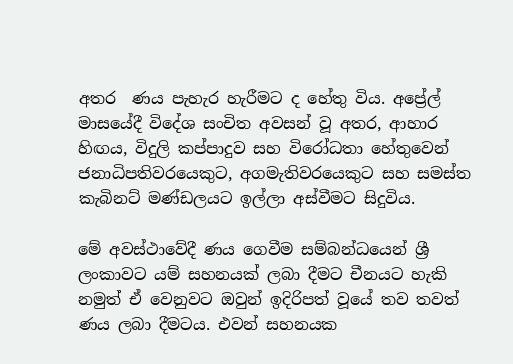අතර  ණය පැහැර හැරීමට ද හේතු විය. අප්‍රේල් මාසයේදී විදේශ සංචිත අවසන් වූ අතර, ආහාර හිඟය, විදුලි කප්පාදුව සහ විරෝධතා හේතුවෙන් ජනාධිපතිවරයෙකුට, අගමැතිවරයෙකුට සහ සමස්ත කැබිනට් මණ්ඩලයට ඉල්ලා අස්වීමට සිදුවිය.

මේ අවස්ථාවේදී ණය ගෙවීම සම්බන්ධයෙන් ශ්‍රී ලංකාවට යම් සහනයක් ලබා දීමට චීනයට හැකි නමුත් ඒ වෙනුවට ඔවුන් ඉදිරිපත් වූයේ තව තවත් ණය ලබා දීමටය. එවන් සහනයක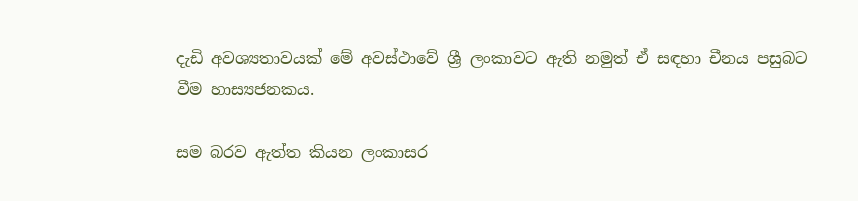දැඩි අවශ්‍යතාවයක් මේ අවස්ථාවේ ශ්‍රී ලංකාවට ඇති නමුත් ඒ සඳහා චීනය පසුබට වීම හාස්‍යජනකය.

සම බරව ඇත්ත කියන ලංකාසර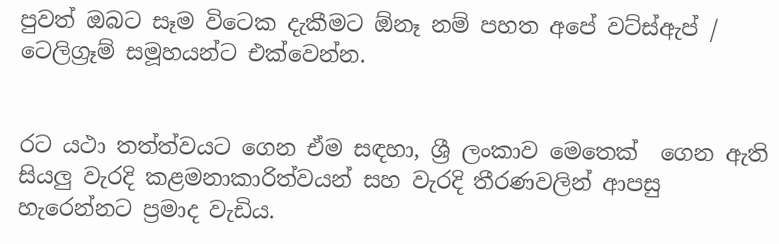පුවත් ඔබට සෑම විටෙක දැකීමට ඕනෑ නම් පහත අපේ වට්ස්ඇප් / ටෙලිග්‍රෑම් සමූහයන්ට එක්වෙන්න.


රට යථා තත්ත්වයට ගෙන ඒම සඳහා, ශ්‍රී ලංකාව මෙතෙක්  ගෙන ඇති සියලු වැරදි කළමනාකාරිත්වයන් සහ වැරදි තීරණවලින් ආපසු හැරෙන්නට ප්‍රමාද වැඩිය.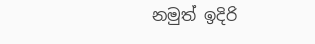නමුත් ඉදිරි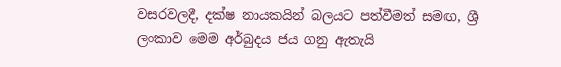වසරවලදී, දක්ෂ නායකයින් බලයට පත්වීමත් සමඟ, ශ්‍රී ලංකාව මෙම අර්බුදය ජය ගනු ඇතැයි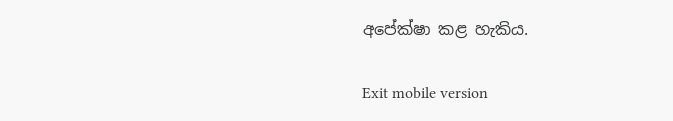අපේක්ෂා කළ හැකිය.

Exit mobile version